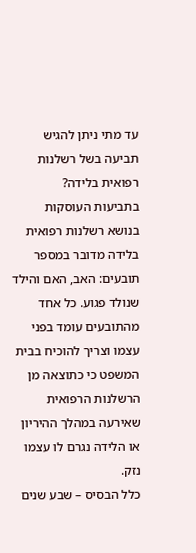עד מתי ניתן להגיש תביעה בשל רשלנות רפואית בלידה?
בתביעות העוסקות בנושא רשלנות רפואית בלידה מדובר במספר תובעים: האב, האם והילד שנולד פגוע. כל אחד מהתובעים עומד בפני עצמו וצריך להוכיח בבית המשפט כי כתוצאה מן הרשלנות הרפואית שאירעה במהלך ההיריון או הלידה נגרם לו עצמו נזק.
כלל הבסיס – שבע שנים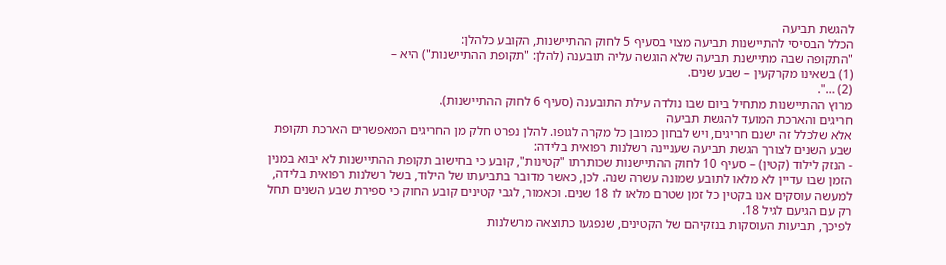להגשת תביעה
הכלל הבסיסי להתיישנות תביעה מצוי בסעיף 5 לחוק ההתיישנות, הקובע כלהלן:
"התקופה שבה מתיישנת תביעה שלא הוגשה עליה תובענה (להלן: "תקופת ההתיישנות") היא –
(1) בשאינו מקרקעין – שבע שנים.
(2) …".
מרוץ ההתיישנות מתחיל ביום שבו נולדה עילת התובענה (סעיף 6 לחוק ההתיישנות).
חריגים והארכת המועד להגשת תביעה
אלא שלכלל זה ישנם חריגים, ויש לבחון כמובן כל מקרה לגופו. להלן נפרט חלק מן החריגים המאפשרים הארכת תקופת שבע השנים לצורך הגשת תביעה שעניינה רשלנות רפואית בלידה:
- הנזק לילוד (קטין) – סעיף 10 לחוק ההתיישנות שכותרתו "קטינות", קובע כי בחישוב תקופת ההתיישנות לא יבוא במנין הזמן שבו עדיין לא מלאו לתובע שמונה עשרה שנה. לכן, כאשר מדובר בתביעתו של הילוד, בשל רשלנות רפואית בלידה, למעשה עוסקים אנו בקטין כל זמן שטרם מלאו לו 18 שנים. וכאמור, לגבי קטינים קובע החוק כי ספירת שבע השנים תחל רק עם הגיעם לגיל 18.
לפיכך, תביעות העוסקות בנזקיהם של הקטינים, שנפגעו כתוצאה מרשלנות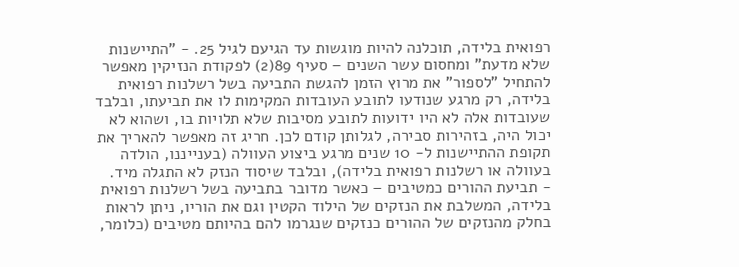רפואית בלידה, תוכלנה להיות מוגשות עד הגיעם לגיל 25. - "התיישנות שלא מדעת" ומחסום עשר השנים – סעיף 89(2) לפקודת הנזיקין מאפשר להתחיל "לספור" את מרוץ הזמן להגשת התביעה בשל רשלנות רפואית בלידה, רק מרגע שנודעו לתובע העובדות המקימות לו את תביעתו, ובלבד שעובדות אלה לא היו ידועות לתובע מסיבות שלא תלויות בו, ושהוא לא יכול היה, בזהירות סבירה, לגלותן קודם לכן. חריג זה מאפשר להאריך את תקופת ההתיישנות ל- 10 שנים מרגע ביצוע העוולה (בענייננו, הולדה בעוולה או רשלנות רפואית בלידה), ובלבד שיסוד הנזק לא התגלה מיד.
- תביעת ההורים כמטיבים – כאשר מדובר בתביעה בשל רשלנות רפואית בלידה, המשלבת את הנזקים של הילוד הקטין וגם את הוריו, ניתן לראות בחלק מהנזקים של ההורים כנזקים שנגרמו להם בהיותם מטיבים (כלומר,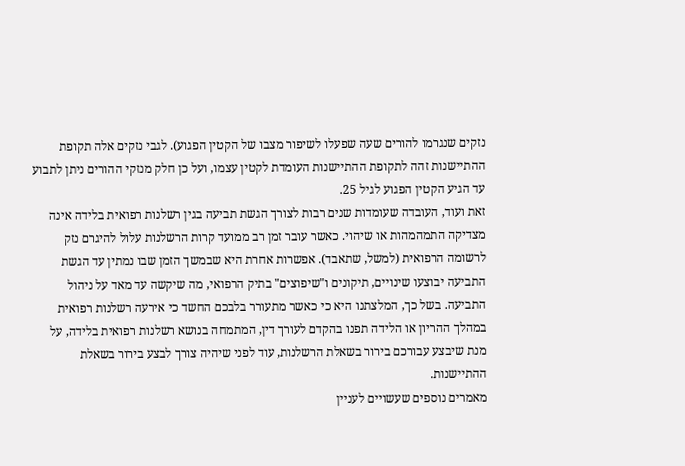נזקים שנגרמו להורים שעה שפעלו לשיפור מצבו של הקטין הפגוע). לגבי נזקים אלה תקופת ההתיישנות זהה לתקופת ההתיישנות העומדת לקטין עצמו, ועל כן חלק מנזקי ההורים ניתן לתבוע עד הגיע הקטין הפגוע לגיל 25.
זאת ועוד, העובדה שעומדות שנים רבות לצורך הגשת תביעה בגין רשלנות רפואית בלידה אינה מצדיקה התמהמהות או שיהוי. כאשר עובר זמן רב ממועד קרות הרשלנות עלול להיגרם נזק לרשומה הרפואית (למשל, שתאבד). אפשרות אחרת היא שבמשך הזמן שבו נמתין עד הגשת התביעה יבוצעו שינויים, תיקונים ו"שיפוצים" בתיק הרפואי, מה שיקשה עד מאד על ניהול התביעה. בשל כך, המלצתנו היא כי כאשר מתעורר בלבכם החשד כי אירעה רשלנות רפואית במהלך ההריון או הלידה תפנו בהקדם לעורך דין, המתמחה בנושא רשלנות רפואית בלידה, על מנת שיבצע עבורכם בירור בשאלת הרשלנות, עוד לפני שיהיה צורך לבצע בירור בשאלת ההתיישנות.
מאמרים נוספים שעשויים לעניין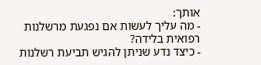אותך:
- מה עליך לעשות אם נפגעת מרשלנות רפואית בלידה?
- כיצד נדע שניתן להגיש תביעת רשלנות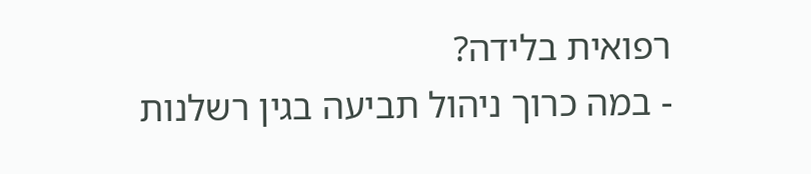רפואית בלידה?
- במה כרוך ניהול תביעה בגין רשלנות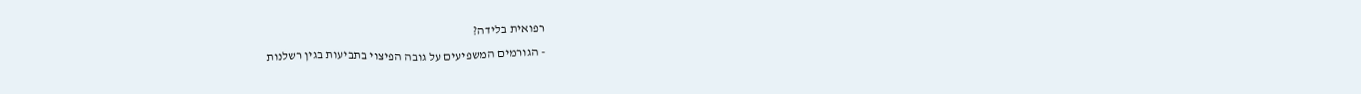רפואית בלידה?
- הגורמים המשפיעים על גובה הפיצוי בתביעות בגין רשלנות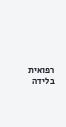רפואית בלידה